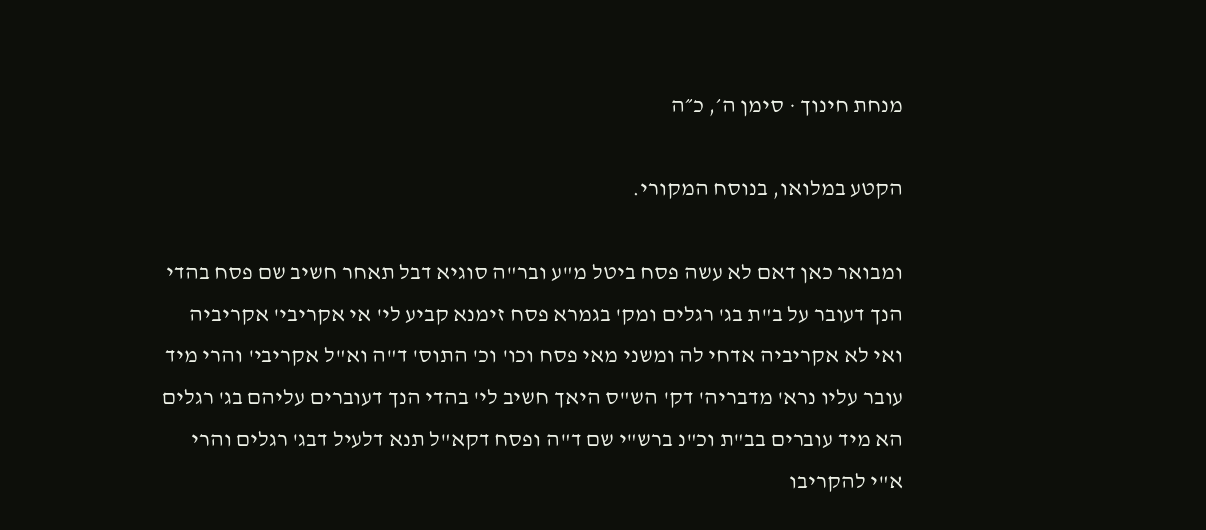מנחת חינוך · סימן ה׳, כ״ה

הקטע במלואו, בנוסח המקורי.

ומבואר כאן דאם לא עשה פסח ביטל מ"ע ובר"ה סוגיא דבל תאחר חשיב שם פסח בהדי הנך דעובר על ב"ת בג' רגלים ומק' בגמרא פסח זימנא קביע לי' אי אקריבי' אקריביה ואי לא אקריביה אדחי לה ומשני מאי פסח וכו' וכ' התוס' ד"ה וא"ל אקריבי' והרי מיד עובר עליו נרא' מדבריה' דק' הש"ס היאך חשיב לי' בהדי הנך דעוברים עליהם בג' רגלים הא מיד עוברים בב"ת וכ"נ ברש"י שם ד"ה ופסח דקא"ל תנא דלעיל דבג' רגלים והרי א"י להקריבו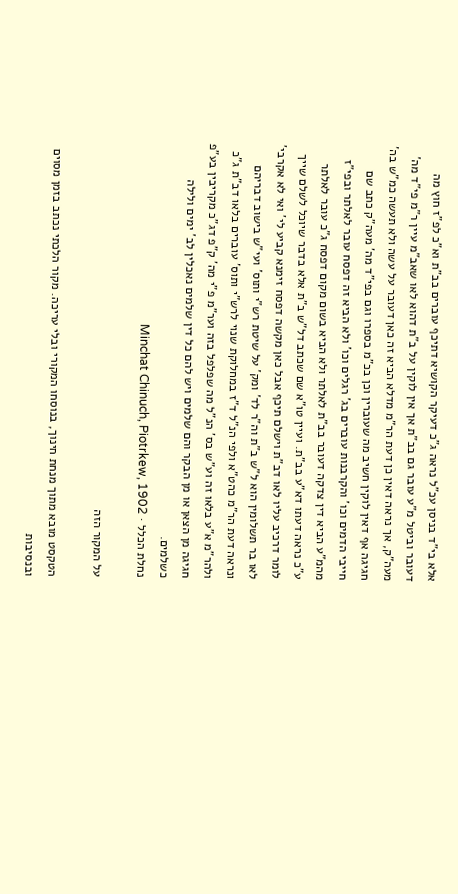אלא בי"ד בניסן עכ"ל נראה ג"כ דעיקר הקושיא דתיכף עוברים בב"ת וא"כ לפ"ז חוץ מה דעובר וביטל מ"ע עובר גם בב"ת אך אין לוקין על ב"ת דהוא לאו שאב"מ עיין ר"מ פי"ד מה' מעה"ק, אך נראה דאין כן דעת הר"מ מדלא הביא זה כאן דעובר על עשה ולא תעשה כמ"ש בה' חגיגה אף דאין לוקין חשיב מה שעוברין וכן בכ"מ בספרו וגם בפי"ד מה' מעה"ק כתב שם חייבי הדמים וכו' והקרבנות עוברים בג' רגלים וכו' ולא הביא זה דפסח עובר לאלתר ובפי"ז מהמ"ע הביא דין צדקה דעובר בב"ת לאלתר ולא הביא בשום מקום דפסח ג"כ עובר לאלתר ע"כ נראה דעתו דא"ע בב"ת. ועיין טו"א שם שכתב דל"ש ב"ת אלא בדבר שיוכל לשלם שייך לומר דרכיב עליו לאו דב"ת וישלם תיכף אבל כאן מקשה דפסח זימנא קביע לי' ואי לא אקרבי' לאו בר תשלומין הוא ל"ש ב"ת וה"ר לד' ומק' על שיטת רש"י ותוס' ועי"ש בישוב דבריהם ונראה דעת הר"מ כהט"א ולפי הנ"ל ד"ז במחלוקת שנוי לרש"י ותוס' עוברים בלאו דב"ת ג"כ ולהר"מ א"ע בלאו זה וע"ש בס' הנ"ל מה שפלפל בזה וער"מ פ"י מה' ק"פ דג"כ מקריבין בע"פ חגיגה מן הצאן או מן הבקר והם שלמים ויש להם כל דין שלמים נאכלין לב' ימים ולילה כשלמים.
נחלת הכלל · Minchat Chinuch, Piotrkew, 1902

על המקור הזה

הטקסט מובא מתוך מנחת חינוך, בנוסחו המקורי ובלי עריכה. מקור הלכתי נכתב בזמן מסוים ובנסיבות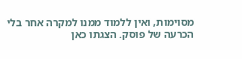מסוימות, ואין ללמוד ממנו למקרה אחר בלי הכרעה של פוסק. הצגתו כאן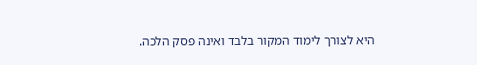היא לצורך לימוד המקור בלבד ואינה פסק הלכה.